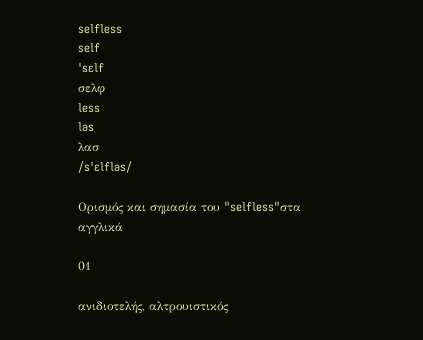selfless
self
ˈsɛlf
σελφ
less
ləs
λασ
/sˈɛlfləs/

Ορισμός και σημασία του "selfless"στα αγγλικά

01

ανιδιοτελής, αλτρουιστικός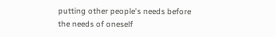putting other people's needs before the needs of oneself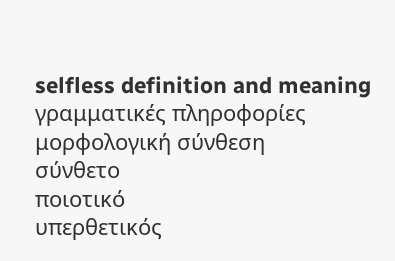selfless definition and meaning
γραμματικές πληροφορίες
μορφολογική σύνθεση
σύνθετο
ποιοτικό
υπερθετικός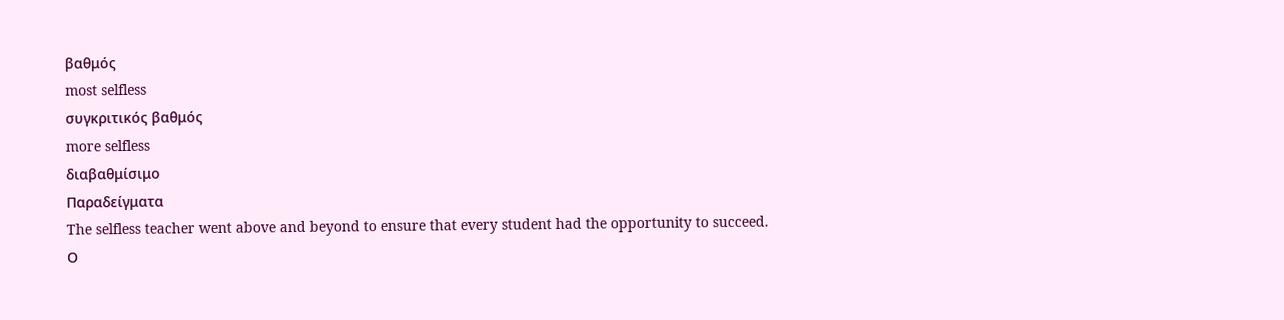βαθμός
most selfless
συγκριτικός βαθμός
more selfless
διαβαθμίσιμο
Παραδείγματα
The selfless teacher went above and beyond to ensure that every student had the opportunity to succeed.
Ο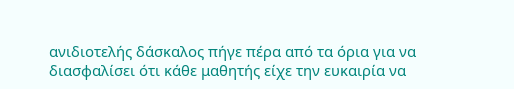ανιδιοτελής δάσκαλος πήγε πέρα από τα όρια για να διασφαλίσει ότι κάθε μαθητής είχε την ευκαιρία να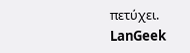πετύχει.
LanGeek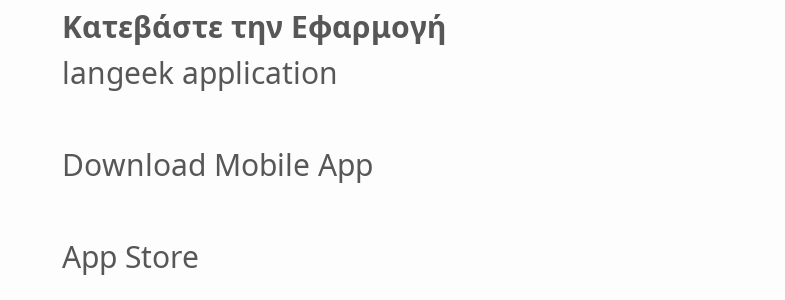Κατεβάστε την Εφαρμογή
langeek application

Download Mobile App

App Store